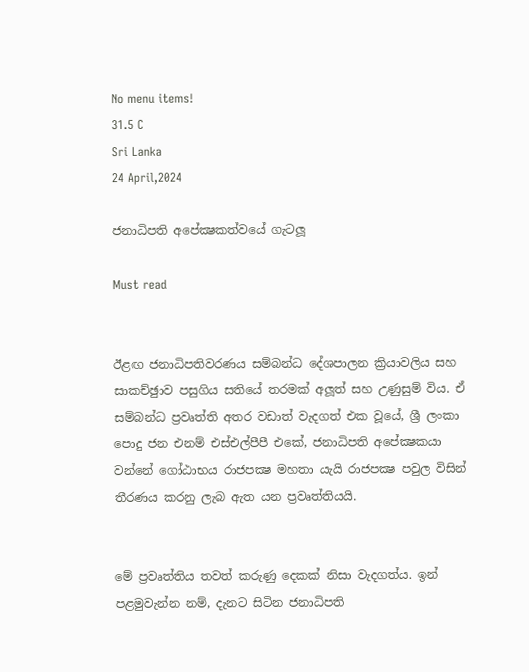No menu items!
31.5 C
Sri Lanka
24 April,2024

ජනාධිපති අපේක්‍ෂකත්වයේ ගැටලූ

Must read


ඊළඟ ජනාධිපතිවරණය සම්බන්ධ දේශපාලන ක්‍රියාවලිය සහ සාකච්ඡුාව පසුගිය සතියේ තරමක් අලූත් සහ උණුසුම් විය. ඒ සම්බන්ධ ප්‍රවෘත්ති අතර වඩාත් වැදගත් එක වූයේ, ශ්‍රී ලංකා පොදු ජන එනම් එස්එල්පීපී එකේ, ජනාධිපති අපේක්‍ෂකයා වන්නේ ගෝඨාභය රාජපක්‍ෂ මහතා යැයි රාජපක්‍ෂ පවුල විසින් තීරණය කරනු ලැබ ඇත යන ප්‍රවෘත්තියයි.


මේ ප්‍රවෘත්තිය තවත් කරුණු දෙකක් නිසා වැදගත්ය. ඉන් පළමුවැන්න නම්, දැනට සිටින ජනාධිපති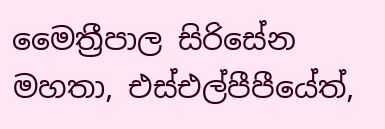මෛත්‍රීපාල සිරිසේන මහතා, එස්එල්පීපීයේත්,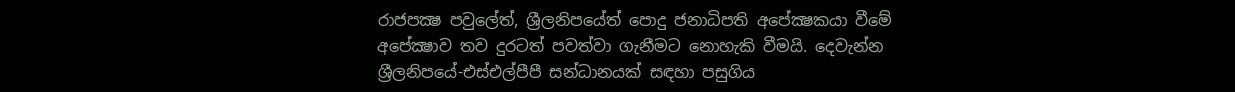රාජපක්‍ෂ පවුලේත්, ශ්‍රීලනිපයේත් පොදු ජනාධිපති අපේක්‍ෂකයා වීමේ අපේක්‍ෂාව තව දුරටත් පවත්වා ගැනීමට නොහැකි වීමයි. දෙවැන්න ශ්‍රීලනිපයේ-එස්එල්පීපී සන්ධානයක් සඳහා පසුගිය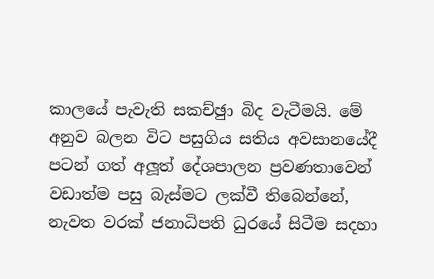කාලයේ පැවැති සකච්ඡුා බිද වැටීමයි. මේ අනුව බලන විට පසුගිය සතිය අවසානයේදී පටන් ගත් අලූත් දේශපාලන ප්‍රවණතාවෙන් වඩාත්ම පසු බැස්මට ලක්වී තිබෙන්නේ, නැවත වරක් ජනාධිපති ධුරයේ සිටීම සදහා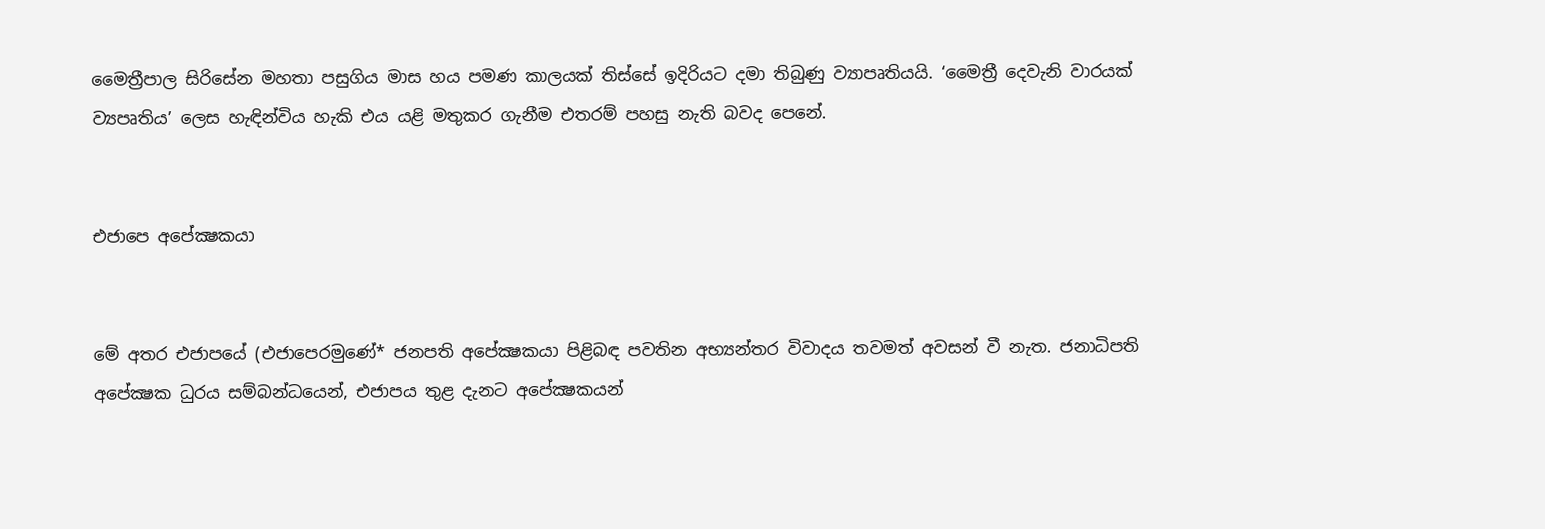මෛත්‍රීපාල සිරිසේන මහතා පසුගිය මාස හය පමණ කාලයක් තිස්සේ ඉදිරියට දමා තිබුණු ව්‍යාපෘතියයි. ‘මෛත්‍රී දෙවැනි වාරයක් ව්‍යපෘතිය’ ලෙස හැඳින්විය හැකි එය යළි මතුකර ගැනීම එතරම් පහසු නැති බවද පෙනේ.


එජාපෙ අපේක්‍ෂකයා


මේ අතර එජාපයේ (එජාපෙරමුණේ* ජනපති අපේක්‍ෂකයා පිළිබඳ පවතින අභ්‍යන්තර විවාදය තවමත් අවසන් වී නැත. ජනාධිපති අපේක්‍ෂක ධුරය සම්බන්ධයෙන්, එජාපය තුළ දැනට අපේක්‍ෂකයන්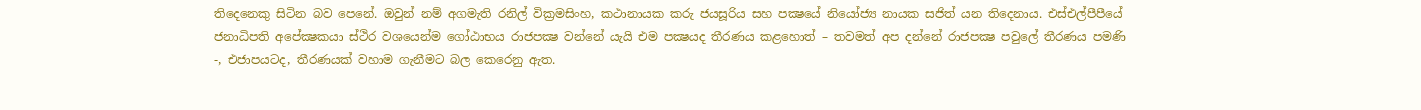තිදෙනෙකු සිටින බව පෙනේ. ඔවුන් නම් අගමැති රනිල් වික්‍රමසිංහ, කථානායක කරු ජයසූරිය සහ පක්‍ෂයේ නියෝජ්‍ය නායක සජිත් යන තිදෙනාය. එස්එල්පීපීයේ ජනාධිපති අපේක්‍ෂකයා ස්ථිර වශයෙන්ම ගෝඨාභය රාජපක්‍ෂ වන්නේ යැයි එම පක්‍ෂයද තීරණය කළහොත් – තවමත් අප දන්නේ රාජපක්‍ෂ පවුලේ තීරණය පමණි -, එජාපයටද, තීරණයක් වහාම ගැනීමට බල කෙරෙනු ඇත.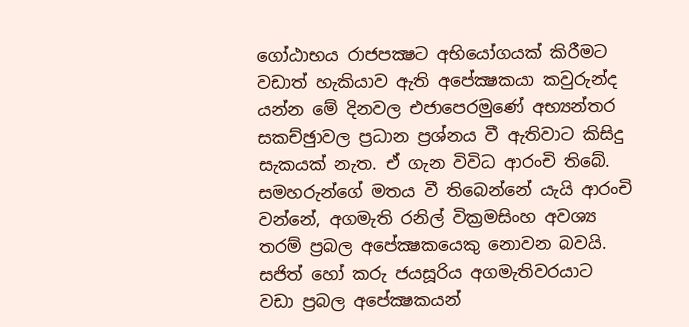ගෝඨාභය රාජපක්‍ෂට අභියෝගයක් කිරීමට වඩාත් හැකියාව ඇති අපේක්‍ෂකයා කවුරුන්ද යන්න මේ දිනවල එජාපෙරමුණේ අභ්‍යන්තර සකච්ඡුාවල ප්‍රධාන ප්‍රශ්නය වී ඇතිවාට කිසිදු සැකයක් නැත. ඒ ගැන විවිධ ආරංචි තිබේ. සමහරුන්ගේ මතය වී තිබෙන්නේ යැයි ආරංචි වන්නේ, අගමැති රනිල් වික්‍රමසිංහ අවශ්‍ය තරම් ප්‍රබල අපේක්‍ෂකයෙකු නොවන බවයි. සජිත් හෝ කරු ජයසූරිය අගමැතිවරයාට වඩා ප්‍රබල අපේක්‍ෂකයන්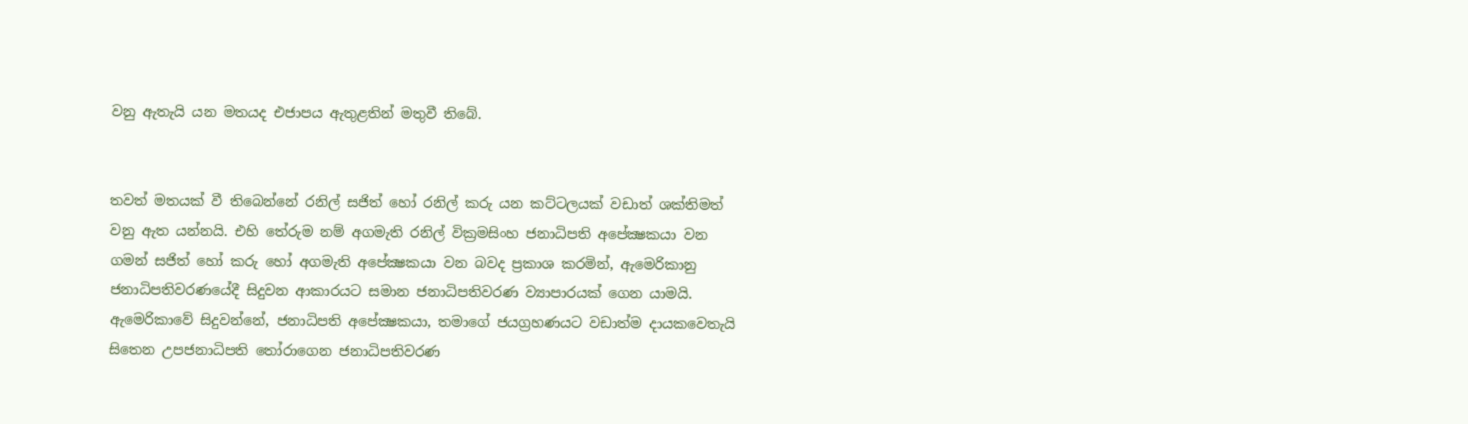වනු ඇතැයි යන මතයද එජාපය ඇතුළතින් මතුවී තිබේ.


තවත් මතයක් වී තිබෙන්නේ රනිල් සජිත් හෝ රනිල් කරු යන කට්ටලයක් වඩාත් ශක්තිමත් වනු ඇත යන්නයි. එහි තේරුම නම් අගමැති රනිල් වික්‍රමසිංහ ජනාධිපති අපේක්‍ෂකයා වන ගමන් සජිත් හෝ කරු හෝ අගමැති අපේක්‍ෂකයා වන බවද ප්‍රකාශ කරමින්, ඇමෙරිකානු ජනාධිපතිවරණයේදී සිදුවන ආකාරයට සමාන ජනාධිපතිවරණ ව්‍යාපාරයක් ගෙන යාමයි. ඇමෙරිකාවේ සිදුවන්නේ, ජනාධිපති අපේක්‍ෂකයා, තමාගේ ජයග්‍රහණයට වඩාත්ම දායකවෙතැයි සිතෙන උපජනාධිපති තෝරාගෙන ජනාධිපතිවරණ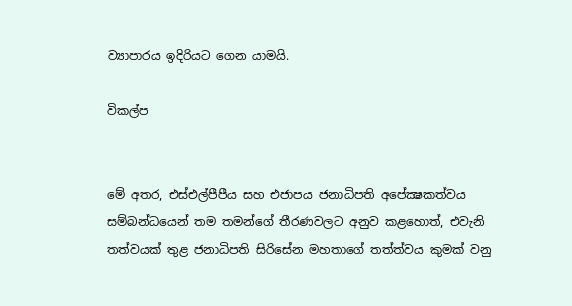ව්‍යාපාරය ඉදිරියට ගෙන යාමයි.

විකල්ප


මේ අතර, එස්එල්පීපීය සහ එජාපය ජනාධිපති අපේක්‍ෂකත්වය සම්බන්ධයෙන් තම තමන්ගේ තීරණවලට අනුව කළහොත්, එවැනි තත්වයක් තුළ ජනාධිපති සිරිසේන මහතාගේ තත්ත්වය කුමක් වනු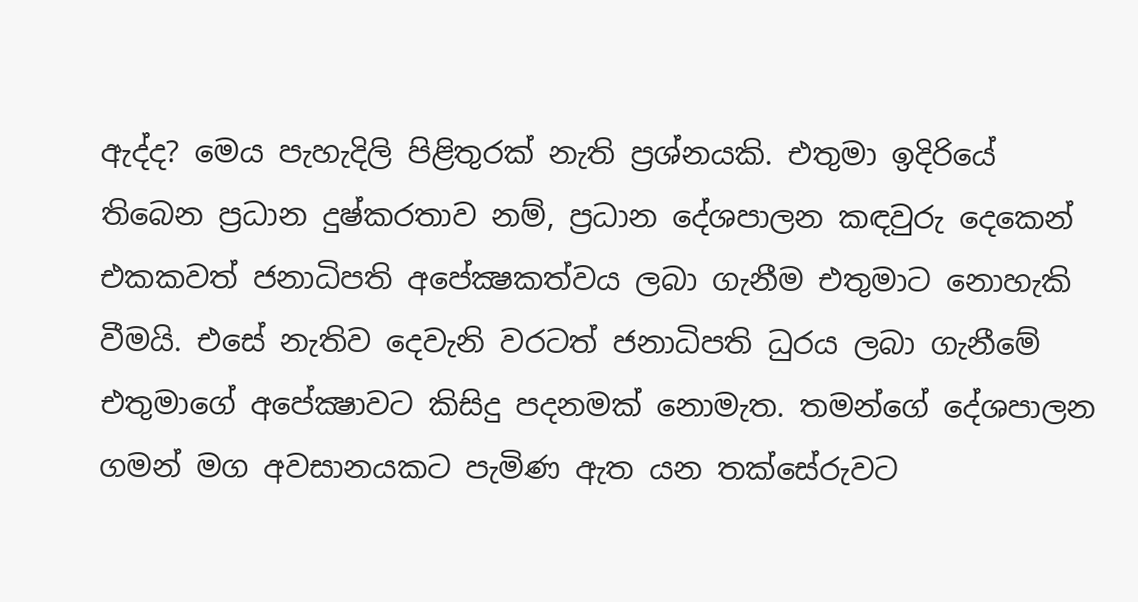ඇද්ද? මෙය පැහැදිලි පිළිතුරක් නැති ප්‍රශ්නයකි. එතුමා ඉදිරියේ තිබෙන ප්‍රධාන දුෂ්කරතාව නම්, ප්‍රධාන දේශපාලන කඳවුරු දෙකෙන් එකකවත් ජනාධිපති අපේක්‍ෂකත්වය ලබා ගැනීම එතුමාට නොහැකි වීමයි. එසේ නැතිව දෙවැනි වරටත් ජනාධිපති ධුරය ලබා ගැනීමේ එතුමාගේ අපේක්‍ෂාවට කිසිදු පදනමක් නොමැත. තමන්ගේ දේශපාලන ගමන් මග අවසානයකට පැමිණ ඇත යන තක්සේරුවට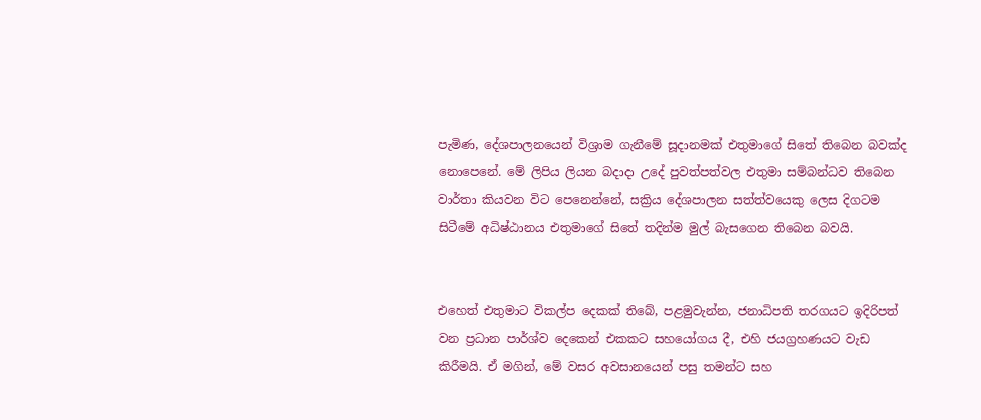පැමිණ, දේශපාලනයෙන් විශ්‍රාම ගැනීමේ සූදානමක් එතුමාගේ සිතේ තිබෙන බවක්ද නොපෙනේ. මේ ලිපිය ලියන බදාදා උදේ පුවත්පත්වල එතුමා සම්බන්ධව තිබෙන වාර්තා කියවන විට පෙනෙන්නේ, සක්‍රිය දේශපාලන සත්ත්වයෙකු ලෙස දිගටම සිටීමේ අධිෂ්ඨානය එතුමාගේ සිතේ තදින්ම මුල් බැසගෙන තිබෙන බවයි.


එහෙත් එතුමාට විකල්ප දෙකක් තිබේ, පළමුවැන්න, ජනාධිපති තරගයට ඉදිරිපත් වන ප්‍රධාන පාර්ශ්ව දෙකෙන් එකකට සහයෝගය දී, එහි ජයග්‍රහණයට වැඩ කිරීමයි. ඒ මගින්, මේ වසර අවසානයෙන් පසු තමන්ට සහ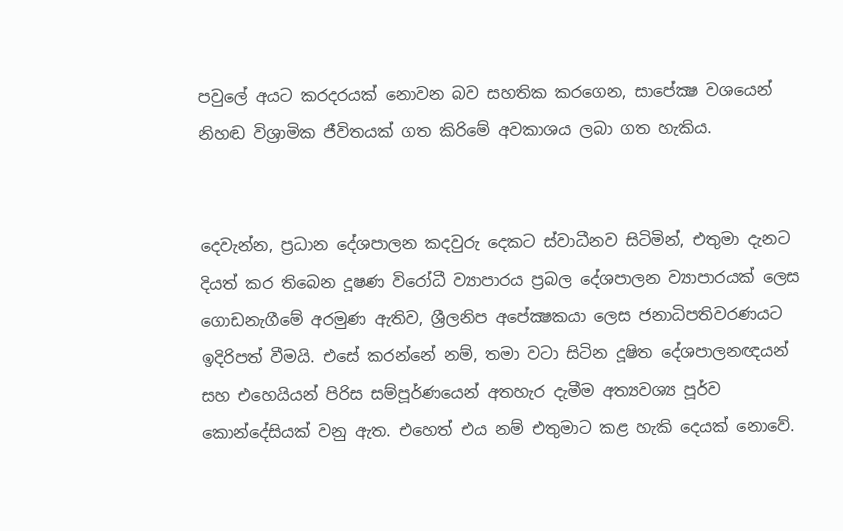පවුලේ අයට කරදරයක් නොවන බව සහතික කරගෙන, සාපේක්‍ෂ වශයෙන් නිහඬ විශ්‍රාමික ජීවිතයක් ගත කිරිමේ අවකාශය ලබා ගත හැකිය.


දෙවැන්න, ප්‍රධාන දේශපාලන කදවුරු දෙකට ස්වාධීනව සිටිමින්, එතුමා දැනට දියත් කර තිබෙන දූෂණ විරෝධී ව්‍යාපාරය ප්‍රබල දේශපාලන ව්‍යාපාරයක් ලෙස ගොඩනැගීමේ අරමුණ ඇතිව, ශ්‍රීලනිප අපේක්‍ෂකයා ලෙස ජනාධිපතිවරණයට ඉදිරිපත් වීමයි. එසේ කරන්නේ නම්, තමා වටා සිටින දූෂිත දේශපාලනඥයන් සහ එහෙයියන් පිරිස සම්පූර්ණයෙන් අතහැර දැමීම අත්‍යවශ්‍ය පූර්ව කොන්දේසියක් වනු ඇත. එහෙත් එය නම් එතුමාට කළ හැකි දෙයක් නොවේ.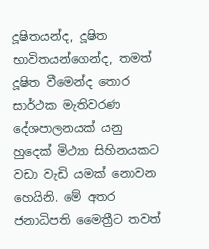දූෂිතයන්ද, දූෂිත භාවිතයන්ගෙන්ද, තමත් දූෂිත වීමෙන්ද තොර සාර්ථක මැතිවරණ දේශපාලනයක් යනු හුදෙක් මිථ්‍යා සිහිනයකට වඩා වැඩි යමක් නොවන හෙයිනි. මේ අතර ජනාධිපති මෛත්‍රීට තවත්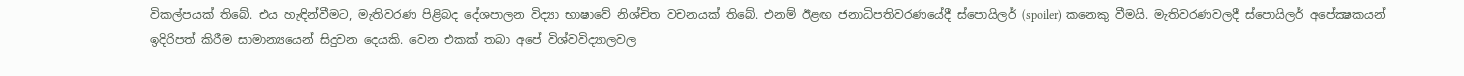විකල්පයක් තිබේ. එය හැඳින්වීමට, මැතිවරණ පිළිබද දේශපාලන විද්‍යා භාෂාවේ නිශ්චිත වචනයක් තිබේ. එනම් ඊළඟ ජනාධිපතිවරණයේදී ස්පොයිලර් (spoiler) කනෙකු වීමයි. මැතිවරණවලදී ස්පොයිලර් අපේක්‍ෂකයන් ඉදිරිපත් කිරීම සාමාන්‍යයෙන් සිදුවන දෙයකි. වෙන එකක් තබා අපේ විශ්වවිද්‍යාලවල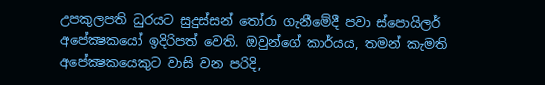උපකුලපති ධුරයට සුදුස්සන් තෝරා ගැනීමේදී පවා ස්පොයිලර් අපේක්‍ෂකයෝ ඉදිරිපත් වෙති. ඔවුන්ගේ කාර්යය, තමන් කැමති අපේක්‍ෂකයෙකුට වාසි වන පරිදි,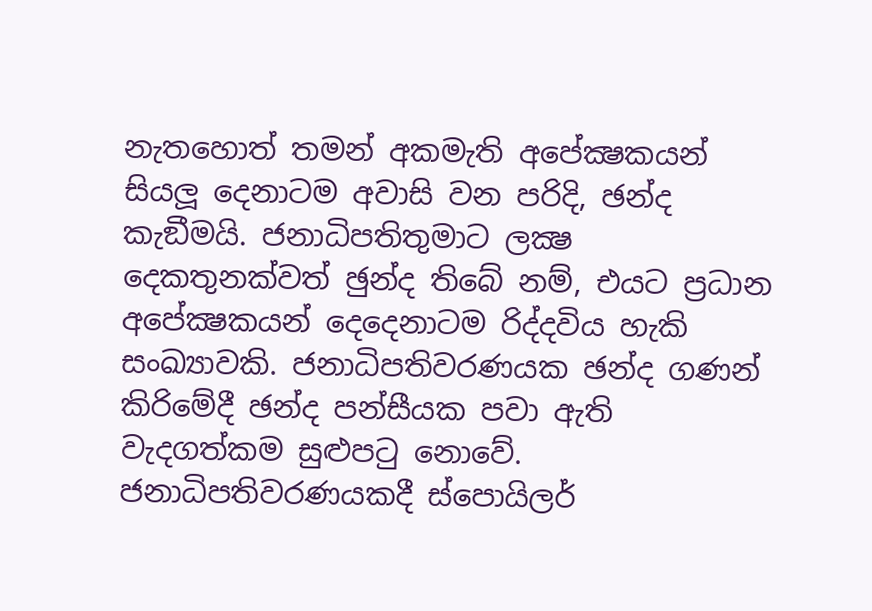නැතහොත් තමන් අකමැති අපේක්‍ෂකයන් සියලූ දෙනාටම අවාසි වන පරිදි, ඡන්ද කැඞීමයි. ජනාධිපතිතුමාට ලක්‍ෂ දෙකතුනක්වත් ඡුන්ද තිබේ නම්, එයට ප්‍රධාන අපේක්‍ෂකයන් දෙදෙනාටම රිද්දවිය හැකි සංඛ්‍යාවකි. ජනාධිපතිවරණයක ඡන්ද ගණන් කිරිමේදී ඡන්ද පන්සීයක පවා ඇති වැදගත්කම සුළුපටු නොවේ. ජනාධිපතිවරණයකදී ස්පොයිලර්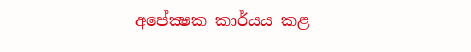අපේක්‍ෂක කාර්යය කළ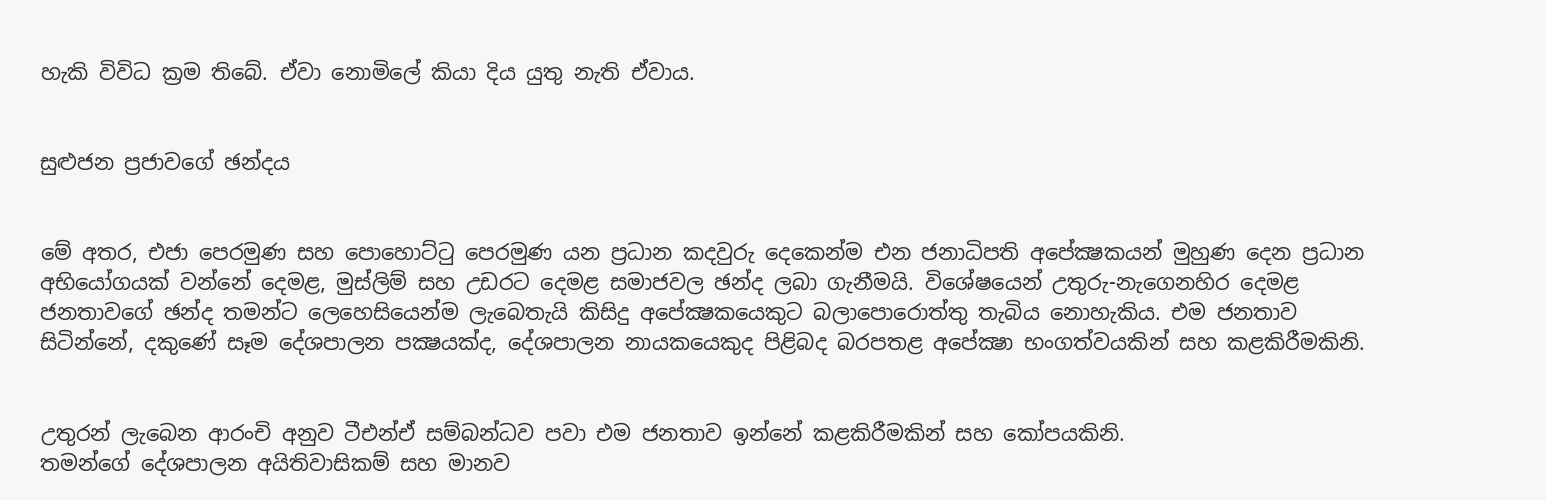හැකි විවිධ ක්‍රම තිබේ. ඒවා නොමිලේ කියා දිය යුතු නැති ඒවාය.


සුළුජන ප්‍රජාවගේ ඡන්දය


මේ අතර, එජා පෙරමුණ සහ පොහොට්ටු පෙරමුණ යන ප්‍රධාන කදවුරු දෙකෙන්ම එන ජනාධිපති අපේක්‍ෂකයන් මුහුණ දෙන ප්‍රධාන අභියෝගයක් වන්නේ දෙමළ, මුස්ලිම් සහ උඩරට දෙමළ සමාජවල ඡන්ද ලබා ගැනීමයි. විශේෂයෙන් උතුරු-නැගෙනහිර දෙමළ ජනතාවගේ ඡන්ද තමන්ට ලෙහෙසියෙන්ම ලැබෙතැයි කිසිදු අපේක්‍ෂකයෙකුට බලාපොරොත්තු තැබිය නොහැකිය. එම ජනතාව සිටින්නේ, දකුණේ සෑම දේශපාලන පක්‍ෂයක්ද, දේශපාලන නායකයෙකුද පිළිබද බරපතළ අපේක්‍ෂා භංගත්වයකින් සහ කළකිරීමකිනි.


උතුරන් ලැබෙන ආරංචි අනුව ටීඑන්ඒ සම්බන්ධව පවා එම ජනතාව ඉන්නේ කළකිරීමකින් සහ කෝපයකිනි.
තමන්ගේ දේශපාලන අයිතිවාසිකම් සහ මානව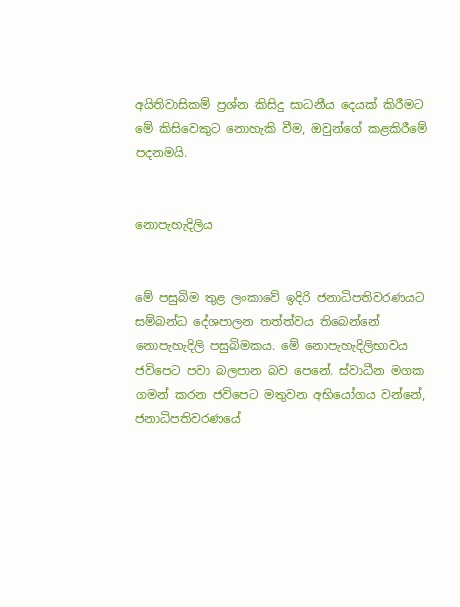අයිතිවාසිකම් ප්‍රශ්න කිසිදු සාධනීය දෙයක් කිරීමට මේ කිසිවෙකුට නොහැකි වීම, ඔවුන්ගේ කළකිරීමේ පදනමයි.


නොපැහැදිලිය


මේ පසුබිම තුළ ලංකාවේ ඉදිරි ජනාධිපතිවරණයට සම්බන්ධ දේශපාලන තත්ත්වය තිබෙන්නේ නොපැහැදිලි පසුබිමකය. මේ නොපැහැදිලිභාවය ජවිපෙට පවා බලපාන බව පෙනේ. ස්වාධීන මගක ගමන් කරන ජවිපෙට මතුවන අභියෝගය වන්නේ, ජනාධිපතිවරණයේ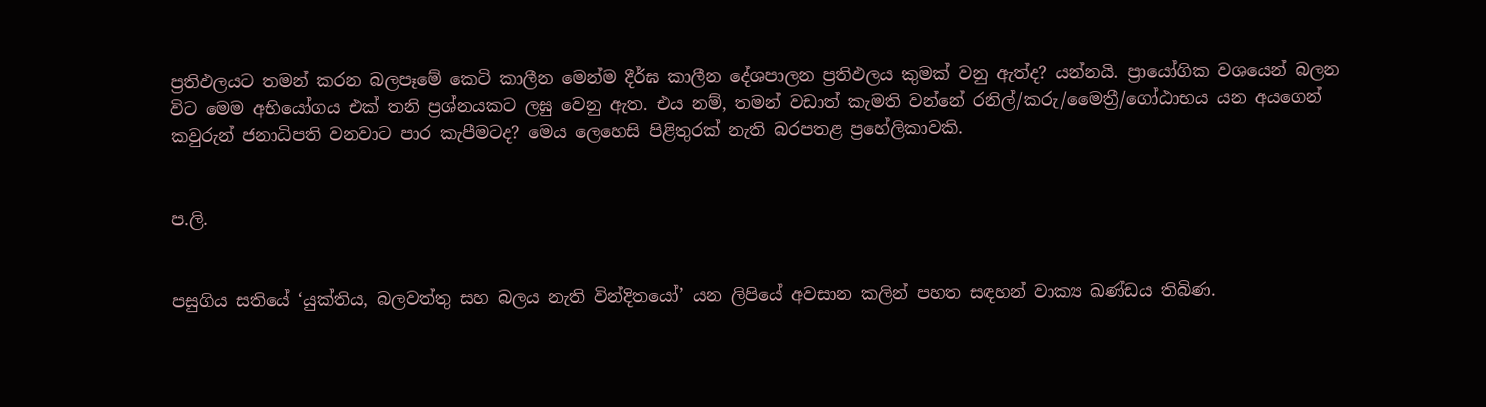ප්‍රතිඵලයට තමන් කරන බලපෑමේ කෙටි කාලීන මෙන්ම දීර්ඝ කාලීන දේශපාලන ප්‍රතිඵලය කුමක් වනු ඇත්ද? යන්නයි. ප්‍රායෝගික වශයෙන් බලන විට මෙම අභියෝගය එක් තනි ප්‍රශ්නයකට ලඝු වෙනු ඇත. එය නම්, තමන් වඩාත් කැමති වන්නේ රනිල්/කරු/මෛත්‍රී/ගෝඨාභය යන අයගෙන් කවුරුන් ජනාධිපති වනවාට පාර කැපීමටද? මෙය ලෙහෙසි පිළිතුරක් නැති බරපතළ ප්‍රහේලිකාවකි.


ප.ලි.


පසුගිය සතියේ ‘යුක්තිය, බලවත්තු සහ බලය නැති වින්දිතයෝ’ යන ලිපියේ අවසාන කලින් පහත සඳහන් වාක්‍ය ඛණ්ඩය තිබිණ.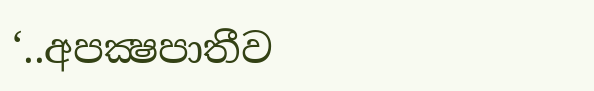‘..අපක්‍ෂපාතීව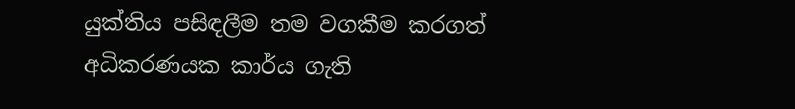යුක්තිය පසිඳලීම තම වගකීම කරගත් අධිකරණයක කාර්ය ගැති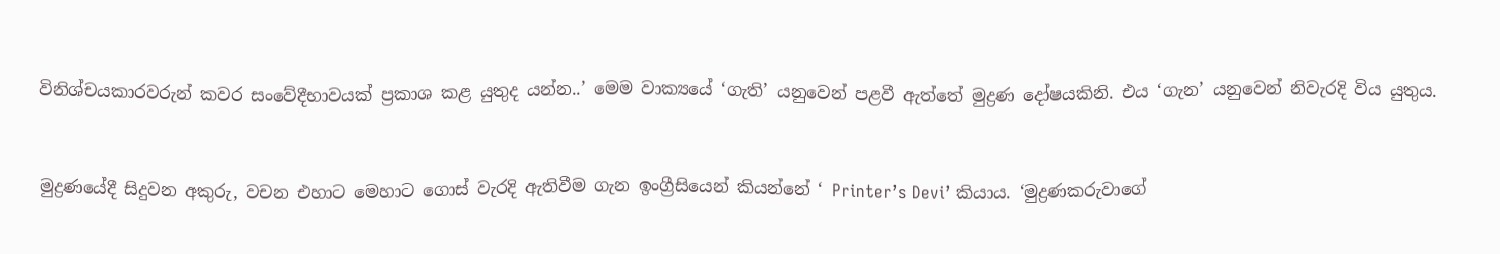විනිශ්චයකාරවරුන් කවර සංවේදීභාවයක් ප්‍රකාශ කළ යුතුද යන්න..’ මෙම වාක්‍යයේ ‘ගැති’ යනුවෙන් පළවී ඇත්තේ මුද්‍රණ දෝෂයකිනි. එය ‘ගැන’ යනුවෙන් නිවැරදි විය යුතුය.


මුද්‍රණයේදී සිදුවන අකුරු, වචන එහාට මෙහාට ගොස් වැරදි ඇතිවීම ගැන ඉංග්‍රීසියෙන් කියන්නේ ‘ Printer’s Devi’ කියාය. ‘මුද්‍රණකරුවාගේ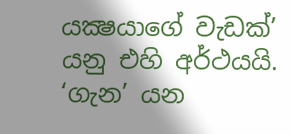යක්‍ෂයාගේ වැඩක්’ යනු එහි අර්ථයයි. ‘ගැන’ යන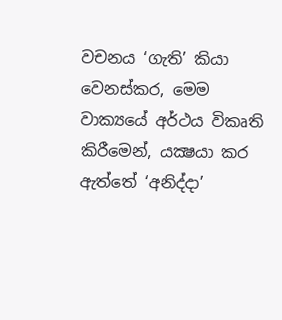වචනය ‘ගැති’ කියා වෙනස්කර, මෙම වාක්‍යයේ අර්ථය විකෘති කිරීමෙන්, යක්‍ෂයා කර ඇත්තේ ‘අනිද්දා’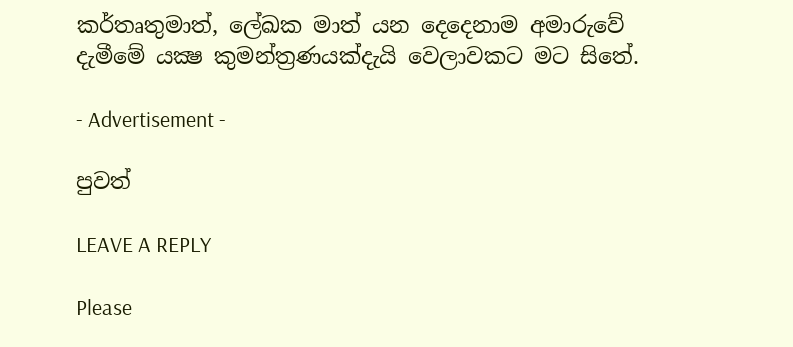කර්තෘතුමාත්, ලේඛක මාත් යන දෙදෙනාම අමාරුවේ දැමීමේ යක්‍ෂ කුමන්ත්‍රණයක්දැයි වෙලාවකට මට සිතේ.

- Advertisement -

පුවත්

LEAVE A REPLY

Please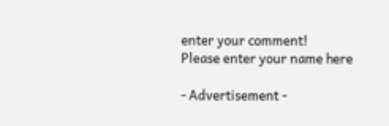enter your comment!
Please enter your name here

- Advertisement -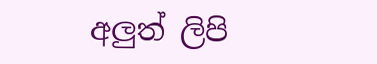අලුත් ලිපි